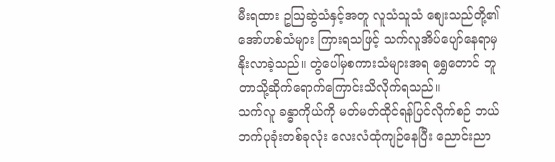မီးရထား ဥဩဆွဲသံနှင့်အတူ လူသံသူသံ စျေးသည်တို့၏အော်ဟစ်သံများ ကြားရသဖြင့် သက်လူအိပ်ပျော်နေရာမှ နိုးလာခဲ့သည်။ တွဲပေါ်မှစကားသံများအရ ရွှေတောင် ဘူတာသို့ဆိုက်ရောက်ကြောင်းသိလိုက်ရသည်။
သက်လူ ခန္ဓာကိုယ်ကို မတ်မတ်ထိုင်ရန်ပြင်လိုက်စဉ် ဘယ်ဘက်ပုခုံးတစ်ခုလုံး လေးလံထုံကျဉ်နေပြီး ညောင်းညာ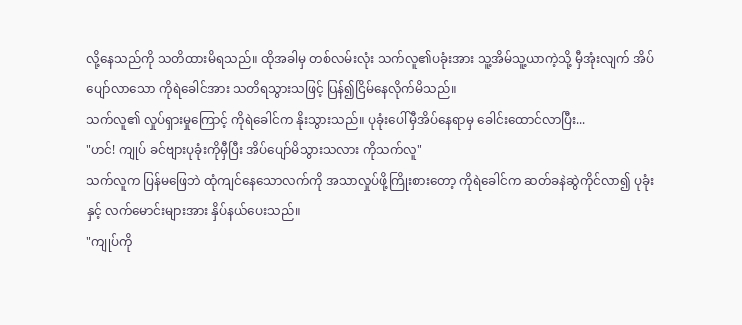လို့နေသည်ကို သတိထားမိရသည်။ ထိုအခါမှ တစ်လမ်းလုံး သက်လူ၏ပခုံးအား သူ့အိမ်သူ့ယာကဲ့သို့ မှီအုံးလျက် အိပ်ပျော်လာသော ကိုရဲခေါင်အား သတိရသွားသဖြင့် ပြန်၍ငြိမ်နေလိုက်မိသည်။
သက်လူ၏ လှုပ်ရှားမှုကြောင့် ကိုရဲခေါင်က နိုးသွားသည်။ ပုခုံးပေါ်မှီအိပ်နေရာမှ ခေါင်းထောင်လာပြီး...
"ဟင်! ကျုပ် ခင်ဗျားပုခုံးကိုမှီပြီး အိပ်ပျော်မိသွားသလား ကိုသက်လူ"
သက်လူက ပြန်မဖြေဘဲ ထုံကျင်နေသောလက်ကို အသာလှုပ်ဖို့ကြိုးစားတော့ ကိုရဲခေါင်က ဆတ်ခနဲဆွဲကိုင်လာ၍ ပုခုံးနှင့် လက်မောင်းများအား နှိပ်နယ်ပေးသည်။
"ကျုပ်ကို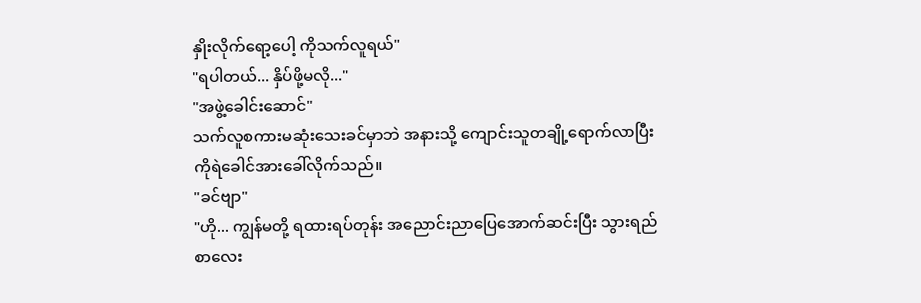နှိုးလိုက်ရော့ပေါ့ ကိုသက်လူရယ်"
"ရပါတယ်... နှိပ်ဖို့မလို..."
"အဖွဲ့ခေါင်းဆောင်"
သက်လူစကားမဆုံးသေးခင်မှာဘဲ အနားသို့ ကျောင်းသူတချို့ရောက်လာပြီး ကိုရဲခေါင်အားခေါ်လိုက်သည်။
"ခင်ဗျာ"
"ဟို... ကျွန်မတို့ ရထားရပ်တုန်း အညောင်းညာပြေအောက်ဆင်းပြီး သွားရည်စာလေး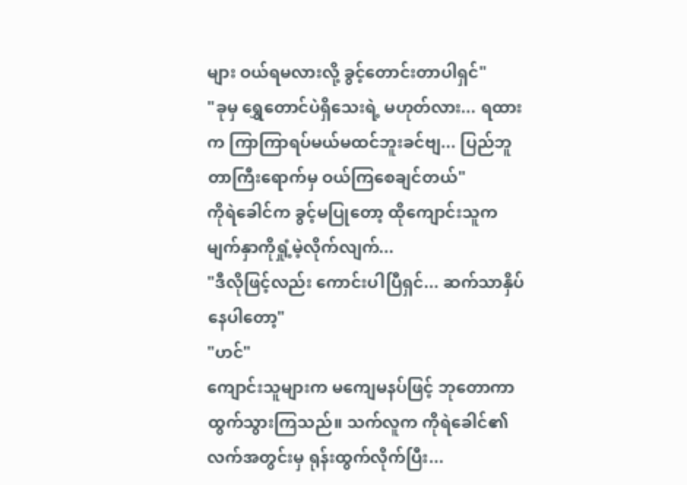များ ဝယ်ရမလားလို့ ခွင့်တောင်းတာပါရှင်"
"ခုမှ ရွှေတောင်ပဲရှိသေးရဲ့ မဟုတ်လား... ရထားက ကြာကြာရပ်မယ်မထင်ဘူးခင်ဗျ... ပြည်ဘူတာကြီးရောက်မှ ဝယ်ကြစေချင်တယ်"
ကိုရဲခေါင်က ခွင့်မပြုတော့ ထိုကျောင်းသူက မျက်နှာကိုရှုံ့မဲ့လိုက်လျက်...
"ဒီလိုဖြင့်လည်း ကောင်းပါပြီရှင်... ဆက်သာနှိပ်နေပါတော့"
"ဟင်"
ကျောင်းသူများက မကျေမနပ်ဖြင့် ဘုတောကာထွက်သွားကြသည်။ သက်လူက ကိုရဲခေါင်၏လက်အတွင်းမှ ရုန်းထွက်လိုက်ပြီး...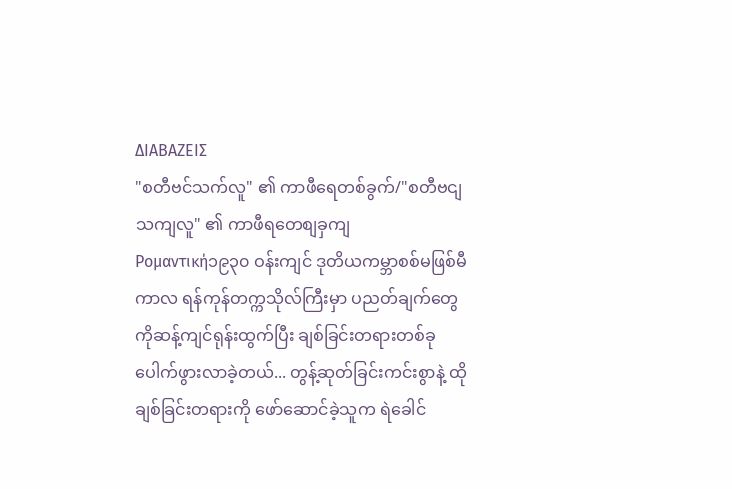ΔΙΑΒΑΖΕΙΣ
"စတီဗင်သက်လူ" ၏ ကာဖီရေတစ်ခွက်/"စတီဗငျသကျလူ" ၏ ကာဖီရတေစျခှကျ
Ρομαντική၁၉၃၀ ဝန်းကျင် ဒုတိယကမ္ဘာစစ်မဖြစ်မီကာလ ရန်ကုန်တက္ကသိုလ်ကြီးမှာ ပညတ်ချက်တွေကိုဆန့်ကျင်ရုန်းထွက်ပြီး ချစ်ခြင်းတရားတစ်ခုပေါက်ဖွားလာခဲ့တယ်... တွန့်ဆုတ်ခြင်းကင်းစွာနဲ့ ထိုချစ်ခြင်းတရားကို ဖော်ဆောင်ခဲ့သူက ရဲခေါင်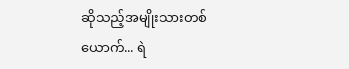ဆိုသည့်အမျိုးသားတစ်ယောက်... ရဲ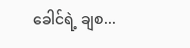ခေါင်ရဲ့ ချစ...